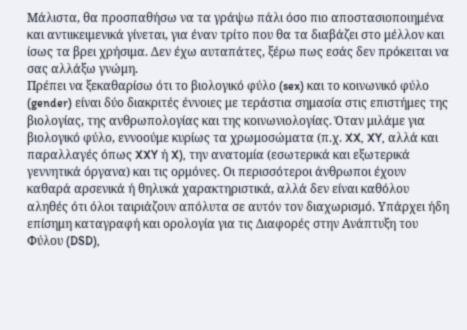Μάλιστα, θα προσπαθήσω να τα γράψω πάλι όσο πιο αποστασιοποιημένα και αντιικειμενικά γίνεται, για έναν τρίτο που θα τα διαβάζει στο μέλλον και ίσως τα βρει χρήσιμα. Δεν έχω αυταπάτες, ξέρω πως εσάς δεν πρόκειται να σας αλλάξω γνώμη.
Πρέπει να ξεκαθαρίσω ότι το βιολογικό φύλο (sex) και το κοινωνικό φύλο (gender) είναι δύο διακριτές έννοιες με τεράστια σημασία στις επιστήμες της βιολογίας, της ανθρωπολογίας και της κοινωνιολογίας. Όταν μιλάμε για βιολογικό φύλο, εννοούμε κυρίως τα χρωμοσώματα (π.χ. XX, XY, αλλά και παραλλαγές όπως XXY ή X), την ανατομία (εσωτερικά και εξωτερικά γεννητικά όργανα) και τις ορμόνες. Οι περισσότεροι άνθρωποι έχουν καθαρά αρσενικά ή θηλυκά χαρακτηριστικά, αλλά δεν είναι καθόλου αληθές ότι όλοι ταιριάζουν απόλυτα σε αυτόν τον διαχωρισμό. Υπάρχει ήδη επίσημη καταγραφή και ορολογία για τις Διαφορές στην Ανάπτυξη του Φύλου (DSD),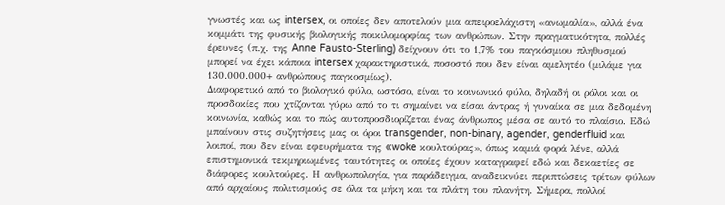γνωστές και ως intersex, οι οποίες δεν αποτελούν μια απειροελάχιστη «ανωμαλία», αλλά ένα κομμάτι της φυσικής βιολογικής ποικιλομορφίας των ανθρώπων. Στην πραγματικότητα, πολλές έρευνες (π.χ. της Anne Fausto-Sterling) δείχνουν ότι το 1,7% του παγκόσμιου πληθυσμού μπορεί να έχει κάποια intersex χαρακτηριστικά, ποσοστό που δεν είναι αμελητέο (μιλάμε για 130.000.000+ ανθρώπους παγκοσμίως).
Διαφορετικό από το βιολογικό φύλο, ωστόσο, είναι το κοινωνικό φύλο, δηλαδή οι ρόλοι και οι προσδοκίες που χτίζονται γύρω από το τι σημαίνει να είσαι άντρας ή γυναίκα σε μια δεδομένη κοινωνία, καθώς και το πώς αυτοπροσδιορίζεται ένας άνθρωπος μέσα σε αυτό το πλαίσιο. Εδώ μπαίνουν στις συζητήσεις μας οι όροι transgender, non-binary, agender, genderfluid και λοιποί, που δεν είναι εφευρήματα της «woke κουλτούρας», όπως καμιά φορά λένε, αλλά επιστημονικά τεκμηριωμένες ταυτότητες οι οποίες έχουν καταγραφεί εδώ και δεκαετίες σε διάφορες κουλτούρες. Η ανθρωπολογία, για παράδειγμα, αναδεικνύει περιπτώσεις τρίτων φύλων από αρχαίους πολιτισμούς σε όλα τα μήκη και τα πλάτη του πλανήτη. Σήμερα, πολλοί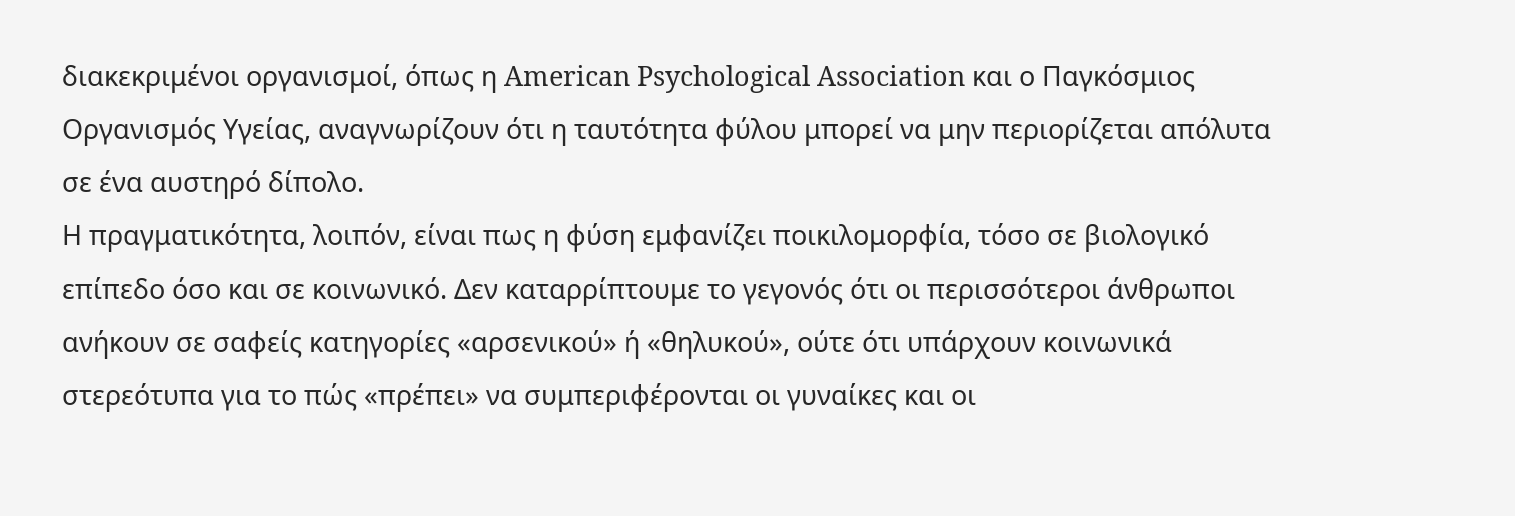διακεκριμένοι οργανισμοί, όπως η American Psychological Association και ο Παγκόσμιος Οργανισμός Υγείας, αναγνωρίζουν ότι η ταυτότητα φύλου μπορεί να μην περιορίζεται απόλυτα σε ένα αυστηρό δίπολο.
Η πραγματικότητα, λοιπόν, είναι πως η φύση εμφανίζει ποικιλομορφία, τόσο σε βιολογικό επίπεδο όσο και σε κοινωνικό. Δεν καταρρίπτουμε το γεγονός ότι οι περισσότεροι άνθρωποι ανήκουν σε σαφείς κατηγορίες «αρσενικού» ή «θηλυκού», ούτε ότι υπάρχουν κοινωνικά στερεότυπα για το πώς «πρέπει» να συμπεριφέρονται οι γυναίκες και οι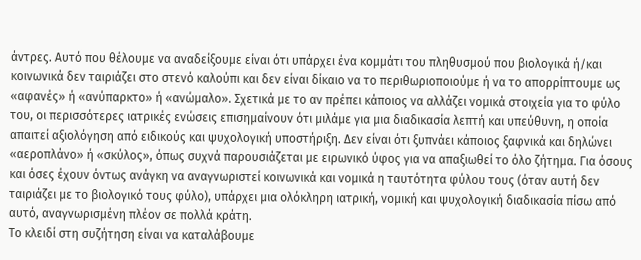άντρες. Αυτό που θέλουμε να αναδείξουμε είναι ότι υπάρχει ένα κομμάτι του πληθυσμού που βιολογικά ή/και κοινωνικά δεν ταιριάζει στο στενό καλούπι και δεν είναι δίκαιο να το περιθωριοποιούμε ή να το απορρίπτουμε ως «αφανές» ή «ανύπαρκτο» ή «ανώμαλο». Σχετικά με το αν πρέπει κάποιος να αλλάζει νομικά στοιχεία για το φύλο του, οι περισσότερες ιατρικές ενώσεις επισημαίνουν ότι μιλάμε για μια διαδικασία λεπτή και υπεύθυνη, η οποία απαιτεί αξιολόγηση από ειδικούς και ψυχολογική υποστήριξη. Δεν είναι ότι ξυπνάει κάποιος ξαφνικά και δηλώνει «αεροπλάνο» ή «σκύλος», όπως συχνά παρουσιάζεται με ειρωνικό ύφος για να απαξιωθεί το όλο ζήτημα. Για όσους και όσες έχουν όντως ανάγκη να αναγνωριστεί κοινωνικά και νομικά η ταυτότητα φύλου τους (όταν αυτή δεν ταιριάζει με το βιολογικό τους φύλο), υπάρχει μια ολόκληρη ιατρική, νομική και ψυχολογική διαδικασία πίσω από αυτό, αναγνωρισμένη πλέον σε πολλά κράτη.
Το κλειδί στη συζήτηση είναι να καταλάβουμε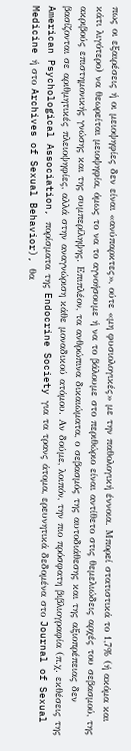πως οι εξαιρέσεις ή οι μειοψηφίες δεν είναι «ανύπαρκτες», ούτε «μη φυσιολογικές» με την παθολογική έννοια. Μπορεί στατιστικά το 1,7% (ή ακόμα και κάτι λιγότερο) να θεωρείται μειοψηφία, όμως το να το αγνοήσουμε ή να το βάλουμε στο περιθώριο είναι αντίθετο στις θεμελιώδεις αρχές του σεβασμού, της ακριβούς επιστημονικής γνώσης και της συμπερίληψης. Επιπλέον, τα ανθρώπινα δικαιώματα, ο σεβασμός της αυτοδιάθεσης και της αξιοπρέπειας δεν βασίζονται σε αριθμητικές πλειοψηφίες, αλλά στην αναγνώριση κάθε μοναδικού ατόμου. Αν δούμε, λοιπόν, την πιο πρόσφατη βιβλιογραφία (π.χ. εκθέσεις της American Psychological Association, πορίσματα της Endocrine Society για τα τρανς άτομα, ερευνητικά δεδομένα στο Journal of Sexual Medicine ή στο Archives of Sexual Behavior), θα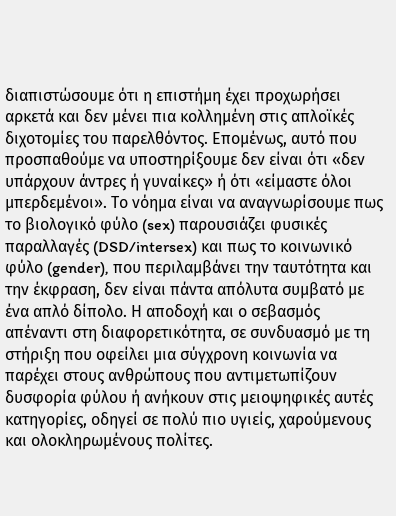διαπιστώσουμε ότι η επιστήμη έχει προχωρήσει αρκετά και δεν μένει πια κολλημένη στις απλοϊκές διχοτομίες του παρελθόντος. Επομένως, αυτό που προσπαθούμε να υποστηρίξουμε δεν είναι ότι «δεν υπάρχουν άντρες ή γυναίκες» ή ότι «είμαστε όλοι μπερδεμένοι». Το νόημα είναι να αναγνωρίσουμε πως το βιολογικό φύλο (sex) παρουσιάζει φυσικές παραλλαγές (DSD/intersex) και πως το κοινωνικό φύλο (gender), που περιλαμβάνει την ταυτότητα και την έκφραση, δεν είναι πάντα απόλυτα συμβατό με ένα απλό δίπολο. Η αποδοχή και ο σεβασμός απέναντι στη διαφορετικότητα, σε συνδυασμό με τη στήριξη που οφείλει μια σύγχρονη κοινωνία να παρέχει στους ανθρώπους που αντιμετωπίζουν δυσφορία φύλου ή ανήκουν στις μειοψηφικές αυτές κατηγορίες, οδηγεί σε πολύ πιο υγιείς, χαρούμενους και ολοκληρωμένους πολίτες.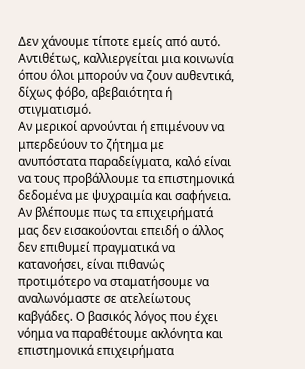Δεν χάνουμε τίποτε εμείς από αυτό. Αντιθέτως, καλλιεργείται μια κοινωνία όπου όλοι μπορούν να ζουν αυθεντικά, δίχως φόβο, αβεβαιότητα ή στιγματισμό.
Αν μερικοί αρνούνται ή επιμένουν να μπερδεύουν το ζήτημα με ανυπόστατα παραδείγματα, καλό είναι να τους προβάλλουμε τα επιστημονικά δεδομένα με ψυχραιμία και σαφήνεια. Αν βλέπουμε πως τα επιχειρήματά μας δεν εισακούονται επειδή ο άλλος δεν επιθυμεί πραγματικά να κατανοήσει, είναι πιθανώς προτιμότερο να σταματήσουμε να αναλωνόμαστε σε ατελείωτους καβγάδες. Ο βασικός λόγος που έχει νόημα να παραθέτουμε ακλόνητα και επιστημονικά επιχειρήματα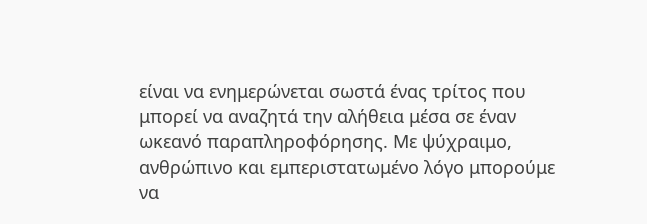είναι να ενημερώνεται σωστά ένας τρίτος που μπορεί να αναζητά την αλήθεια μέσα σε έναν ωκεανό παραπληροφόρησης. Με ψύχραιμο, ανθρώπινο και εμπεριστατωμένο λόγο μπορούμε να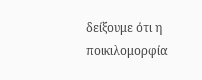δείξουμε ότι η ποικιλομορφία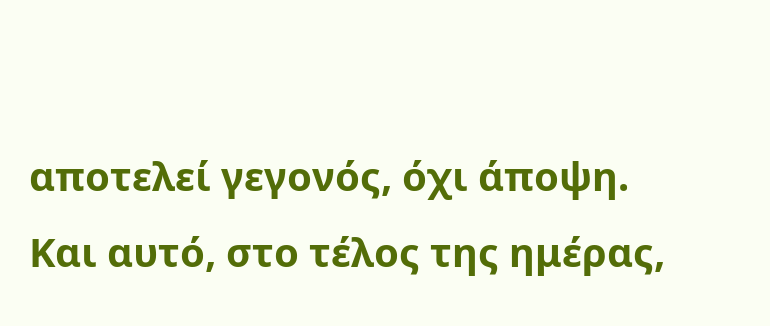αποτελεί γεγονός, όχι άποψη. Και αυτό, στο τέλος της ημέρας,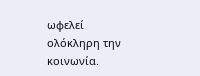ωφελεί ολόκληρη την κοινωνία.